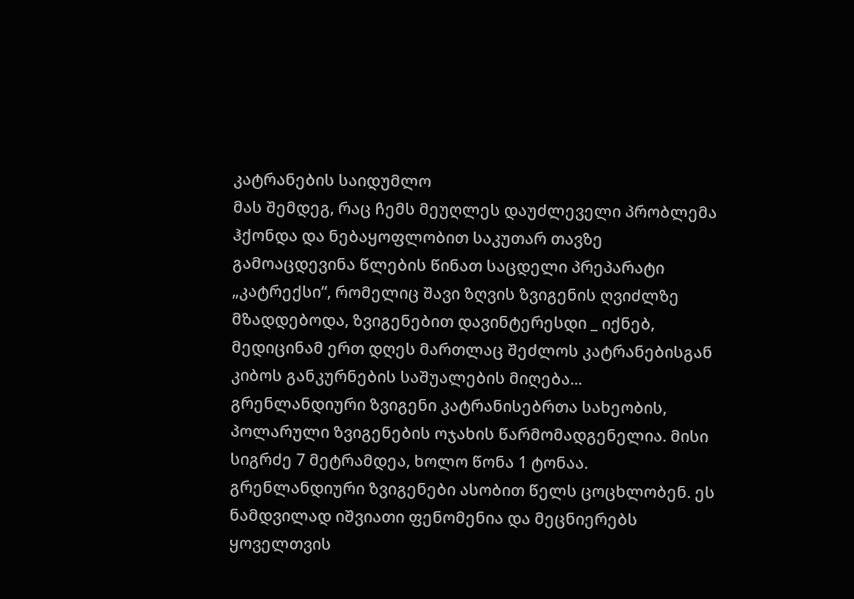კატრანების საიდუმლო
მას შემდეგ, რაც ჩემს მეუღლეს დაუძლეველი პრობლემა ჰქონდა და ნებაყოფლობით საკუთარ თავზე გამოაცდევინა წლების წინათ საცდელი პრეპარატი „კატრექსი“, რომელიც შავი ზღვის ზვიგენის ღვიძლზე მზადდებოდა, ზვიგენებით დავინტერესდი _ იქნებ, მედიცინამ ერთ დღეს მართლაც შეძლოს კატრანებისგან კიბოს განკურნების საშუალების მიღება...
გრენლანდიური ზვიგენი კატრანისებრთა სახეობის, პოლარული ზვიგენების ოჯახის წარმომადგენელია. მისი სიგრძე 7 მეტრამდეა, ხოლო წონა 1 ტონაა. გრენლანდიური ზვიგენები ასობით წელს ცოცხლობენ. ეს ნამდვილად იშვიათი ფენომენია და მეცნიერებს ყოველთვის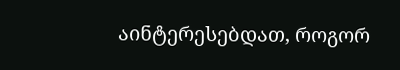აინტერესებდათ, როგორ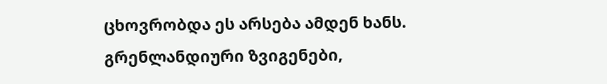ცხოვრობდა ეს არსება ამდენ ხანს.
გრენლანდიური ზვიგენები,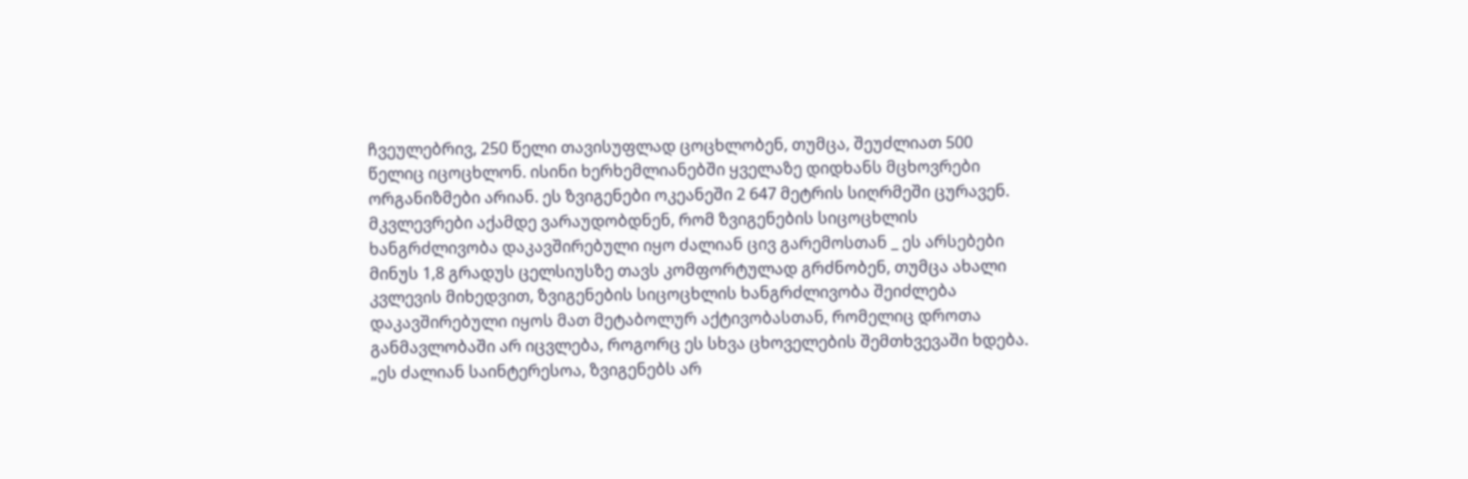ჩვეულებრივ, 250 წელი თავისუფლად ცოცხლობენ, თუმცა, შეუძლიათ 500 წელიც იცოცხლონ. ისინი ხერხემლიანებში ყველაზე დიდხანს მცხოვრები ორგანიზმები არიან. ეს ზვიგენები ოკეანეში 2 647 მეტრის სიღრმეში ცურავენ.
მკვლევრები აქამდე ვარაუდობდნენ, რომ ზვიგენების სიცოცხლის ხანგრძლივობა დაკავშირებული იყო ძალიან ცივ გარემოსთან _ ეს არსებები მინუს 1,8 გრადუს ცელსიუსზე თავს კომფორტულად გრძნობენ, თუმცა ახალი კვლევის მიხედვით, ზვიგენების სიცოცხლის ხანგრძლივობა შეიძლება დაკავშირებული იყოს მათ მეტაბოლურ აქტივობასთან, რომელიც დროთა განმავლობაში არ იცვლება, როგორც ეს სხვა ცხოველების შემთხვევაში ხდება. „ეს ძალიან საინტერესოა, ზვიგენებს არ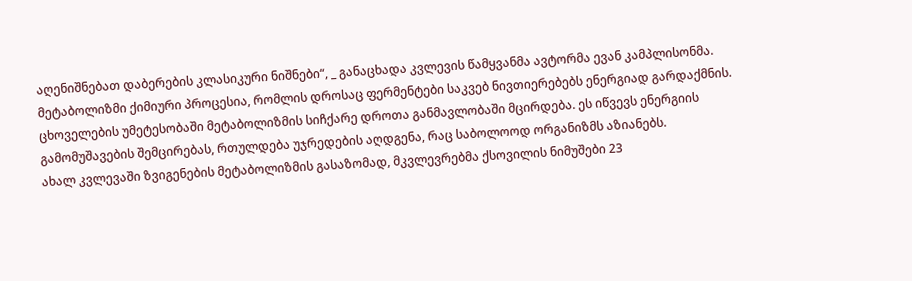აღენიშნებათ დაბერების კლასიკური ნიშნები“, _ განაცხადა კვლევის წამყვანმა ავტორმა ევან კამპლისონმა.
მეტაბოლიზმი ქიმიური პროცესია, რომლის დროსაც ფერმენტები საკვებ ნივთიერებებს ენერგიად გარდაქმნის. ცხოველების უმეტესობაში მეტაბოლიზმის სიჩქარე დროთა განმავლობაში მცირდება. ეს იწვევს ენერგიის გამომუშავების შემცირებას, რთულდება უჯრედების აღდგენა, რაც საბოლოოდ ორგანიზმს აზიანებს.
ახალ კვლევაში ზვიგენების მეტაბოლიზმის გასაზომად, მკვლევრებმა ქსოვილის ნიმუშები 23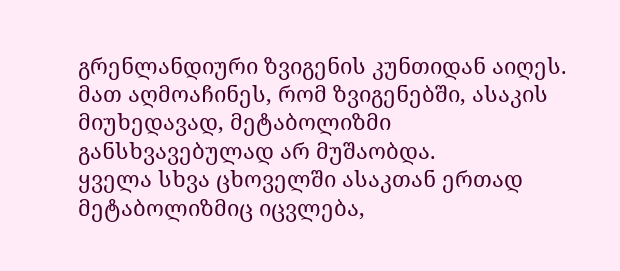გრენლანდიური ზვიგენის კუნთიდან აიღეს. მათ აღმოაჩინეს, რომ ზვიგენებში, ასაკის მიუხედავად, მეტაბოლიზმი განსხვავებულად არ მუშაობდა.
ყველა სხვა ცხოველში ასაკთან ერთად მეტაბოლიზმიც იცვლება,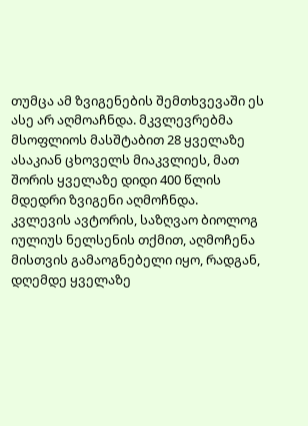თუმცა ამ ზვიგენების შემთხვევაში ეს ასე არ აღმოაჩნდა. მკვლევრებმა მსოფლიოს მასშტაბით 28 ყველაზე ასაკიან ცხოველს მიაკვლიეს, მათ შორის ყველაზე დიდი 400 წლის მდედრი ზვიგენი აღმოჩნდა.
კვლევის ავტორის, საზღვაო ბიოლოგ იულიუს ნელსენის თქმით, აღმოჩენა მისთვის გამაოგნებელი იყო, რადგან, დღემდე ყველაზე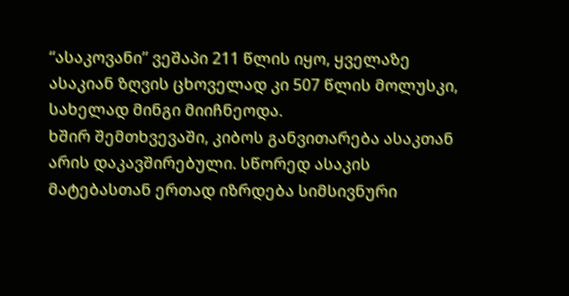“ასაკოვანი” ვეშაპი 211 წლის იყო, ყველაზე ასაკიან ზღვის ცხოველად კი 507 წლის მოლუსკი, სახელად მინგი მიიჩნეოდა.
ხშირ შემთხვევაში, კიბოს განვითარება ასაკთან არის დაკავშირებული. სწორედ ასაკის მატებასთან ერთად იზრდება სიმსივნური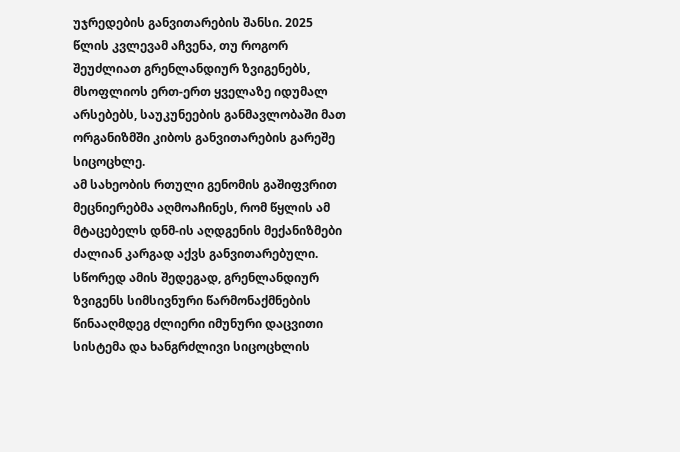უჯრედების განვითარების შანსი. 2025 წლის კვლევამ აჩვენა, თუ როგორ შეუძლიათ გრენლანდიურ ზვიგენებს, მსოფლიოს ერთ-ერთ ყველაზე იდუმალ არსებებს, საუკუნეების განმავლობაში მათ ორგანიზმში კიბოს განვითარების გარეშე სიცოცხლე.
ამ სახეობის რთული გენომის გაშიფვრით მეცნიერებმა აღმოაჩინეს, რომ წყლის ამ მტაცებელს დნმ-ის აღდგენის მექანიზმები ძალიან კარგად აქვს განვითარებული. სწორედ ამის შედეგად, გრენლანდიურ ზვიგენს სიმსივნური წარმონაქმნების წინააღმდეგ ძლიერი იმუნური დაცვითი სისტემა და ხანგრძლივი სიცოცხლის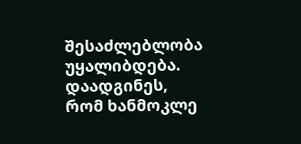შესაძლებლობა უყალიბდება.
დაადგინეს, რომ ხანმოკლე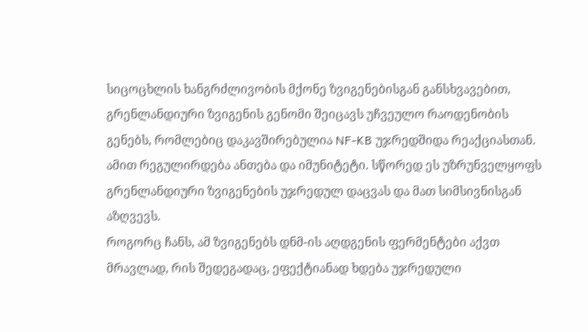სიცოცხლის ხანგრძლივობის მქონე ზვიგენებისგან განსხვავებით, გრენლანდიური ზვიგენის გენომი შეიცავს უჩვეულო რაოდენობის გენებს, რომლებიც დაკავშირებულია NF-KB უჯრედშიდა რეაქციასთან. ამით რეგულირდება ანთება და იმუნიტეტი. სწორედ ეს უზრუნველყოფს გრენლანდიური ზვიგენების უჯრედულ დაცვას და მათ სიმსივნისგან აზღვევს.
როგორც ჩანს, ამ ზვიგენებს დნმ-ის აღდგენის ფერმენტები აქვთ მრავლად, რის შედეგადაც, ეფექტიანად ხდება უჯრედული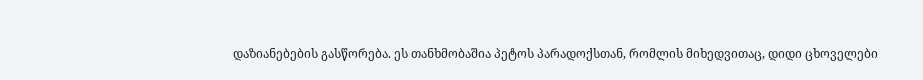დაზიანებების გასწორება. ეს თანხმობაშია პეტოს პარადოქსთან, რომლის მიხედვითაც, დიდი ცხოველები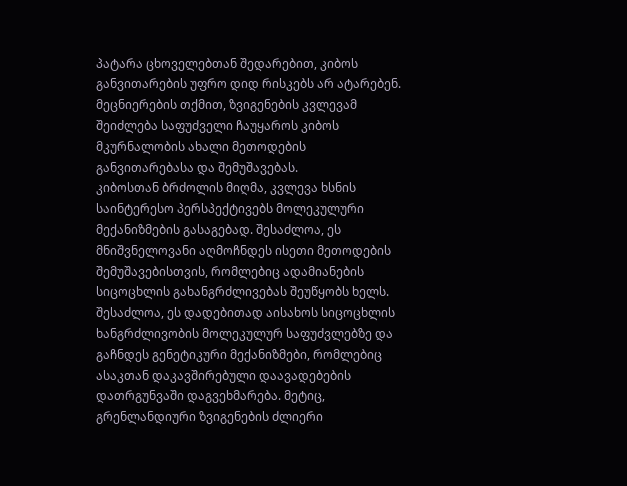პატარა ცხოველებთან შედარებით, კიბოს განვითარების უფრო დიდ რისკებს არ ატარებენ. მეცნიერების თქმით, ზვიგენების კვლევამ შეიძლება საფუძველი ჩაუყაროს კიბოს მკურნალობის ახალი მეთოდების განვითარებასა და შემუშავებას.
კიბოსთან ბრძოლის მიღმა, კვლევა ხსნის საინტერესო პერსპექტივებს მოლეკულური მექანიზმების გასაგებად. შესაძლოა, ეს მნიშვნელოვანი აღმოჩნდეს ისეთი მეთოდების შემუშავებისთვის, რომლებიც ადამიანების სიცოცხლის გახანგრძლივებას შეუწყობს ხელს. შესაძლოა, ეს დადებითად აისახოს სიცოცხლის ხანგრძლივობის მოლეკულურ საფუძვლებზე და გაჩნდეს გენეტიკური მექანიზმები, რომლებიც ასაკთან დაკავშირებული დაავადებების დათრგუნვაში დაგვეხმარება. მეტიც, გრენლანდიური ზვიგენების ძლიერი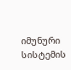იმუნური სისტემის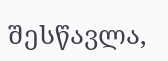შესწავლა,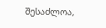შესაძლოა,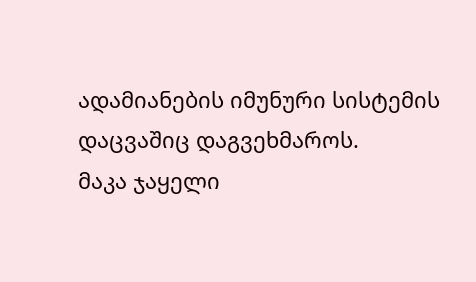ადამიანების იმუნური სისტემის დაცვაშიც დაგვეხმაროს.
მაკა ჯაყელი